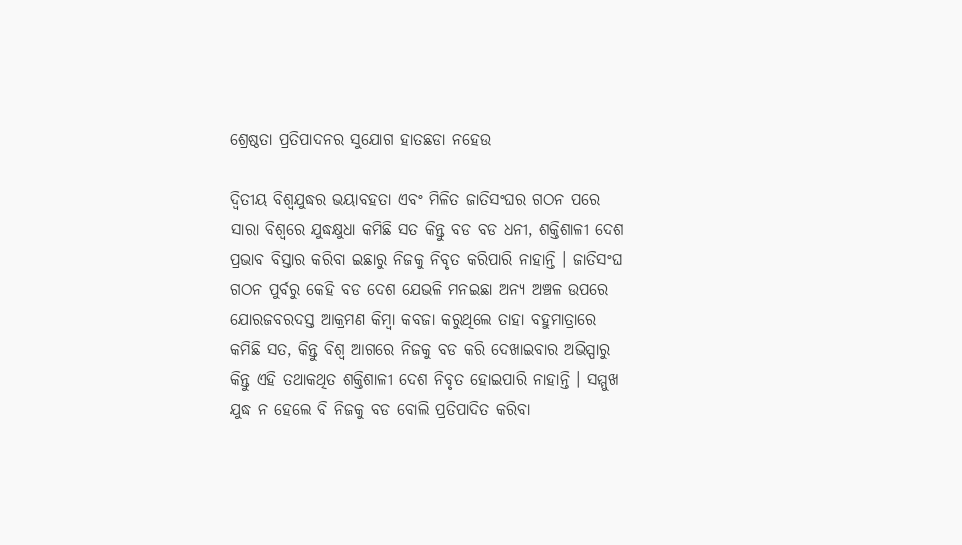ଶ୍ରେଷ୍ଠତା ପ୍ରତିପାଦନର ସୁଯୋଗ ହାତଛଡା ନହେଉ

ଦ୍ୱିତୀୟ ବିଶ୍ୱଯୁଦ୍ଧର ଭୟାବହତା ଏବଂ ମିଳିତ ଜାତିସଂଘର ଗଠନ ପରେ ସାରା ବିଶ୍ୱରେ ଯୁଦ୍ଧକ୍ଷୁଧା କମିଛି ସତ କିନ୍ତୁ ବଡ ବଡ ଧନୀ, ଶକ୍ତିଶାଳୀ ଦେଶ ପ୍ରଭାବ ବିସ୍ତାର କରିବା ଇଛାରୁ ନିଜକୁ ନିବୃତ କରିପାରି ନାହାନ୍ତି । ଜାତିସଂଘ ଗଠନ ପୁର୍ବରୁ କେହି ବଡ ଦେଶ ଯେଭଳି ମନଇଛା ଅନ୍ୟ ଅଞ୍ଚଳ ଉପରେ ଯୋରଜବରଦସ୍ତ ଆକ୍ରମଣ କିମ୍ବା କବଜା କରୁଥିଲେ ତାହା ବହୁମାତ୍ରାରେ କମିଛି ସତ, କିନ୍ତୁ ବିଶ୍ୱ ଆଗରେ ନିଜକୁ ବଡ କରି ଦେଖାଇବାର ଅଭିସ୍ପାରୁ କିନ୍ତୁ ଏହି ତଥାକଥିତ ଶକ୍ତିଶାଳୀ ଦେଶ ନିବୃତ ହୋଇପାରି ନାହାନ୍ତି । ସମ୍ମୁଖ ଯୁଦ୍ଧ ନ ହେଲେ ବି ନିଜକୁ ବଡ ବୋଲି ପ୍ରତିପାଦିତ କରିବା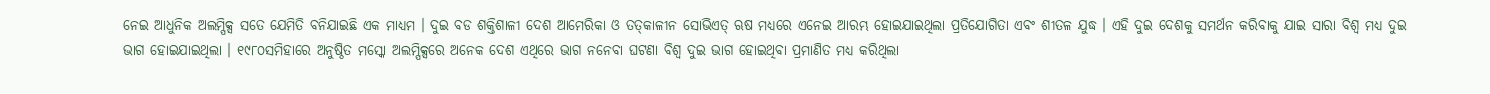ନେଇ ଆଧୁନିକ ଅଲମ୍ପିକ୍ସ ସତେ ଯେମିତି ବନିଯାଇଛି ଏକ ମାଧ୍ୟମ । ଦୁଇ ବଡ ଶକ୍ତିଶାଳୀ ଦେଶ ଆମେରିକା ଓ ତତ୍‌କାଳୀନ ସୋଭିଏତ୍ ଋଷ ମଧ୍ୟରେ ଏନେଇ ଆରମ୍ଭ ହୋଇଯାଇଥିଲା ପ୍ରତିଯୋଗିତା ଏବଂ ଶୀତଳ ଯୁଦ୍ଧ । ଏହି ଦୁଇ ଦେଶକୁ ସମର୍ଥନ କରିବାକୁ ଯାଇ ସାରା ବିଶ୍ୱ ମଧ୍ୟ ଦୁଇ ଭାଗ ହୋଇଯାଇଥିଲା । ୧୯୮୦ସମିହାରେ ଅନୁଷ୍ଠିତ ମସ୍କୋ ଅଲମ୍ପିକ୍ସରେ ଅନେକ ଦେଶ ଏଥିରେ ଭାଗ ନନେବା ଘଟଣା ବିଶ୍ୱ ଦୁଇ ଭାଗ ହୋଇଥିବା ପ୍ରମାଣିତ ମଧ୍ୟ କରିଥିଲା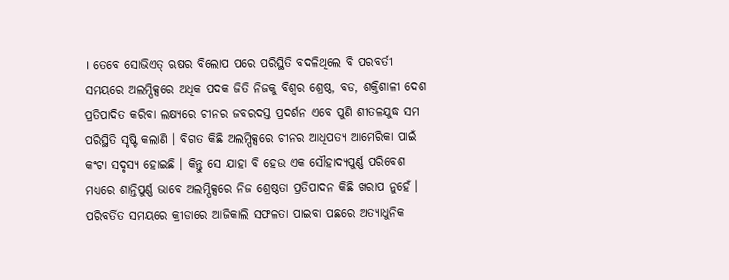। ତେବେ ସୋଭିଏତ୍ ଋଷର ବିଲୋପ ପରେ ପରିସ୍ଥିତି ବଦଳିଥିଲେ ବି ପରବର୍ତୀ ସମୟରେ ଅଲମ୍ପିକ୍ସରେ ଅଧିକ ପଦକ ଜିତି ନିଜକୁ ବିଶ୍ୱର ଶ୍ରେଷ୍ଠ, ବଡ, ଶକ୍ତିଶାଳୀ ଦେଶ ପ୍ରତିପାଦିତ କରିବା ଲକ୍ଷ୍ୟରେ ଚୀନର ଜବରଦସ୍ତ ପ୍ରଦର୍ଶନ ଏବେ ପୁଣି ଶୀତଳଯୁଦ୍ଧ ସମ ପରିସ୍ଥିତି ସୃଷ୍ଟି କଲାଣି । ବିଗତ କିଛି ଅଲମ୍ପିକ୍ସରେ ଚୀନର ଆଧିପତ୍ୟ ଆମେରିକା ପାଇଁ କଂଟା ସଦୃସ୍ୟ ହୋଇଛି । କିନ୍ତୁ ସେ ଯାହା ବି ହେଉ ଏକ ସୌହାଦ୍ୟପୁର୍ଣ୍ଣ ପରିବେଶ ମଧ୍ୟରେ ଶାନ୍ତିପୁର୍ଣ୍ଣ ଭାବେ ଅଲମ୍ପିକ୍ସରେ ନିଜ ଶ୍ରେଷ୍ଠତା ପ୍ରତିପାଦନ କିଛି ଖରାପ ନୁହେଁ । ପରିବର୍ତିତ ସମୟରେ କ୍ରୀଡାରେ ଆଜିକାଲି ସଫଳତା ପାଇବା ପଛରେ ଅତ୍ୟାଧୁନିକ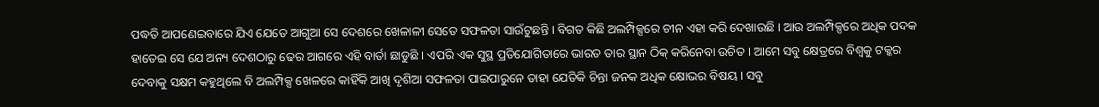ପଦ୍ଧତି ଆପଣେଇବାରେ ଯିଏ ଯେତେ ଆଗୁଆ ସେ ଦେଶରେ ଖେଳାଳୀ ସେତେ ସଫଳତା ସାଉଁଟୁଛନ୍ତି । ବିଗତ କିଛି ଅଲମ୍ପିକ୍ସରେ ଚୀନ ଏହା କରି ଦେଖାଉଛି । ଆଉ ଅଲମ୍ପିକ୍ସରେ ଅଧିକ ପଦକ ହାତେଇ ସେ ଯେ ଅନ୍ୟ ଦେଶଠାରୁ ଢେର ଆଗରେ ଏହି ବାର୍ତା ଛାଡୁଛି । ଏପରି ଏକ ସୁସ୍ଥ ପ୍ରତିଯୋଗିତାରେ ଭାରତ ତାର ସ୍ଥାନ ଠିକ୍ କରିନେବା ଉଚିତ । ଆମେ ସବୁ କ୍ଷେତ୍ରରେ ବିଶ୍ୱକୁ ଟକ୍କର ଦେବାକୁ ସକ୍ଷମ କହୁଥିଲେ ବି ଅଲମ୍ପିକ୍ସ ଖେଳରେ କାହିଁକି ଆଖି ଦୃଶିଆ ସଫଳତା ପାଇପାରୁନେ ତାହା ଯେତିକି ଚିନ୍ତା ଜନକ ଅଧିକ କ୍ଷୋଭର ବିଷୟ । ସବୁ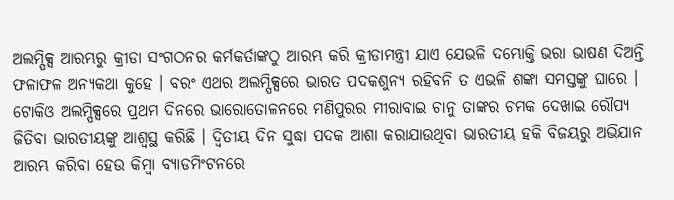ଅଲମ୍ପିକ୍ସ ଆରମ୍ଭରୁ କ୍ରୀଡା ସଂଗଠନର କର୍ମକର୍ତାଙ୍କଠୁ ଆରମ୍ଭ କରି କ୍ରୀଡାମନ୍ତ୍ରୀ ଯାଏ ଯେଭଳି ଦମ୍ଭୋକ୍ତି ଭରା ଭାଷଣ ଦିଅନ୍ତି ଫଳାଫଳ ଅନ୍ୟକଥା କୁହେ । ବରଂ ଏଥର ଅଲମ୍ପିକ୍ସରେ ଭାରତ ପଦକଶୁନ୍ୟ ରହିବନି ତ ଏଭଳି ଶଙ୍କା ସମସ୍ତଙ୍କୁ ଘାରେ । ଟୋକିଓ ଅଲମ୍ପିକ୍ସରେ ପ୍ରଥମ ଦିନରେ ଭାରୋତୋଳନରେ ମଣିପୁରର ମୀରାବାଇ ଚାନୁ ତାଙ୍କର ଚମକ ଦେଖାଇ ରୌପ୍ୟ ଜିତିବା ଭାରତୀୟଙ୍କୁ ଆଶ୍ୱସ୍ଥ କରିଛି । ଦ୍ୱିତୀୟ ଦିନ ସୁଦ୍ଧା ପଦକ ଆଶା କରାଯାଉଥିବା ଭାରତୀୟ ହକି ବିଜୟରୁ ଅଭିଯାନ ଆରମ୍ଭ କରିବା ହେଉ କିମ୍ବା ବ୍ୟାଡମିଂଟନରେ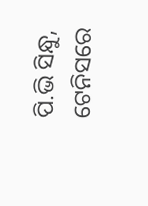ପି.ଭି ସିନ୍ଧୁ, ଟେନିସରେ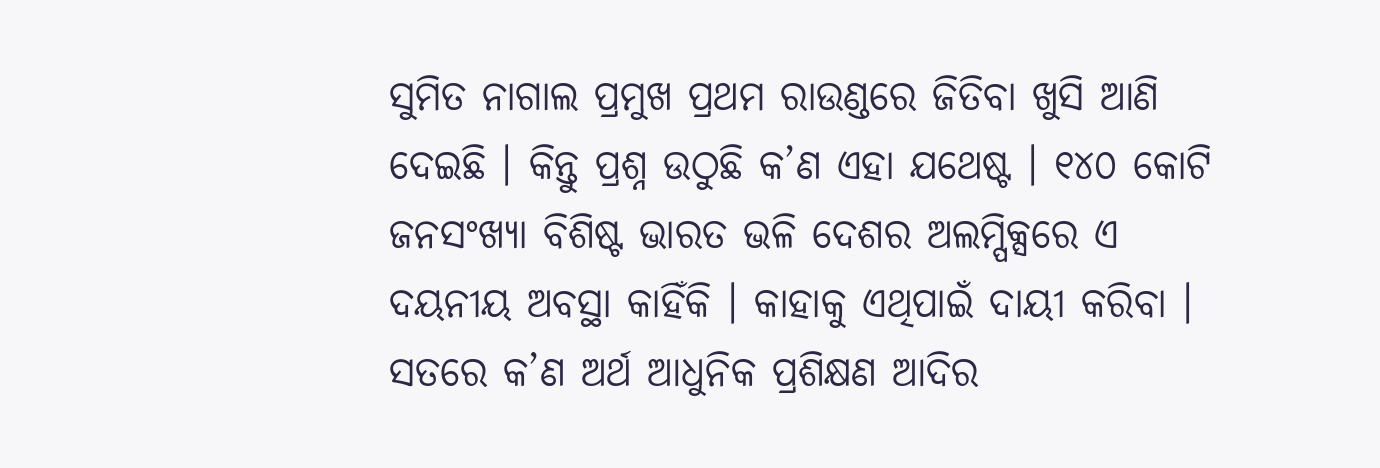ସୁମିତ ନାଗାଲ ପ୍ରମୁଖ ପ୍ରଥମ ରାଉଣ୍ଡରେ ଜିତିବା ଖୁସି ଆଣି ଦେଇଛି । କିନ୍ତୁ ପ୍ରଶ୍ନ ଉଠୁଛି କ’ଣ ଏହା ଯଥେଷ୍ଟ । ୧୪୦ କୋଟି ଜନସଂଖ୍ୟା ବିଶିଷ୍ଟ ଭାରତ ଭଳି ଦେଶର ଅଲମ୍ପିକ୍ସରେ ଏ ଦୟନୀୟ ଅବସ୍ଥା କାହିଁକି । କାହାକୁ ଏଥିପାଇଁ ଦାୟୀ କରିବା । ସତରେ କ’ଣ ଅର୍ଥ ଆଧୁନିକ ପ୍ରଶିକ୍ଷଣ ଆଦିର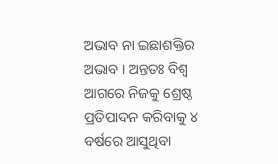ଅଭାବ ନା ଇଛାଶକ୍ତିର ଅଭାବ । ଅନ୍ତତଃ ବିଶ୍ୱ ଆଗରେ ନିଜକୁ ଶ୍ରେଷ୍ଠ ପ୍ରତିପାଦନ କରିବାକୁ ୪ ବର୍ଷରେ ଆସୁଥିବା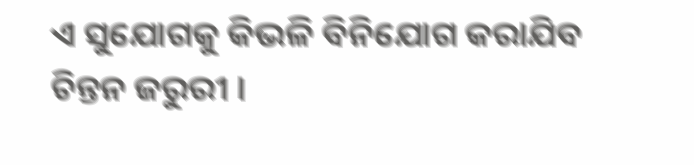ଏ ସୁଯୋଗକୁ କିଭଳି ବିନିଯୋଗ କରାଯିବ ଚିନ୍ତନ ଜରୁରୀ ।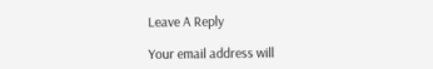Leave A Reply

Your email address will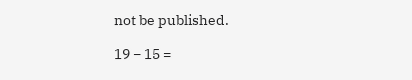not be published.

19 − 15 =